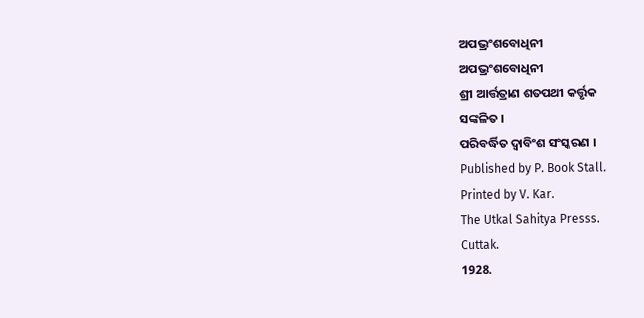ଅପଭ୍ରଂଶବୋଧିନୀ
ଅପଭ୍ରଂଶବୋଧିନୀ
ଶ୍ରୀ ଆର୍ତ୍ତତ୍ରାଣ ଶତପଥୀ କର୍ତ୍ତୃକ
ସଙ୍କଳିତ ।
ପରିବର୍ଦ୍ଧିତ ଦ୍ୱାବିଂଶ ସଂସ୍କରଣ ।
Published by P. Book Stall.
Printed by V. Kar.
The Utkal Sahitya Presss.
Cuttak.
1928.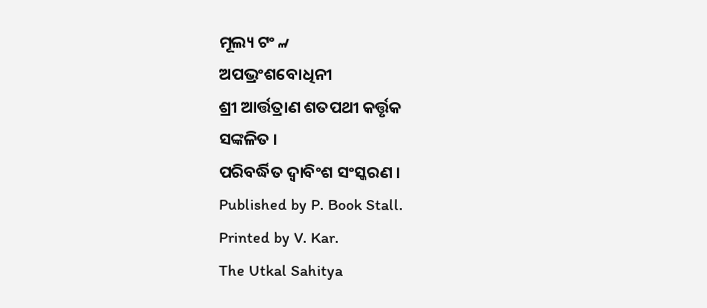ମୂଲ୍ୟ ଟଂ ୷
ଅପଭ୍ରଂଶବୋଧିନୀ
ଶ୍ରୀ ଆର୍ତ୍ତତ୍ରାଣ ଶତପଥୀ କର୍ତ୍ତୃକ
ସଙ୍କଳିତ ।
ପରିବର୍ଦ୍ଧିତ ଦ୍ୱାବିଂଶ ସଂସ୍କରଣ ।
Published by P. Book Stall.
Printed by V. Kar.
The Utkal Sahitya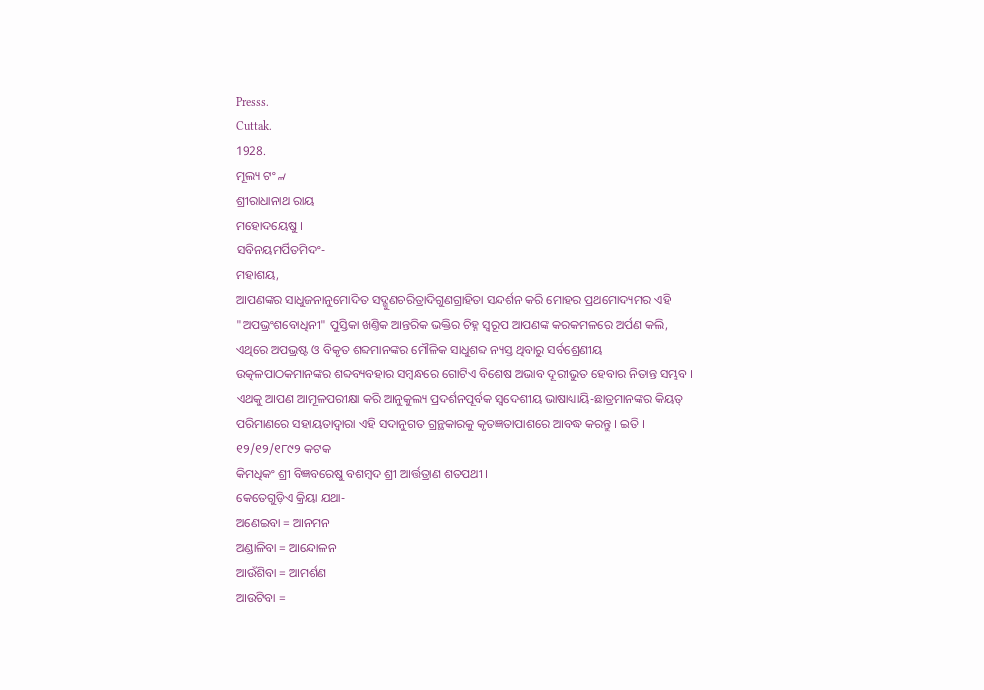Presss.
Cuttak.
1928.
ମୂଲ୍ୟ ଟଂ ୷
ଶ୍ରୀରାଧାନାଥ ରାୟ
ମହୋଦୟେଷୁ ।
ସବିନୟମର୍ପିତମିଦଂ-
ମହାଶୟ,
ଆପଣଙ୍କର ସାଧୁଜନାନୁମୋଦିତ ସଦ୍ଗୁଣଚରିତ୍ରାଦିଗୁଣଗ୍ରାହିତା ସନ୍ଦର୍ଶନ କରି ମୋହର ପ୍ରଥମୋଦ୍ୟମର ଏହି "ଅପଭ୍ରଂଶବୋଧିନୀ" ପୁସ୍ତିକା ଖଣ୍ତିକ ଆନ୍ତରିକ ଭକ୍ତିର ଚିହ୍ନ ସ୍ୱରୂପ ଆପଣଙ୍କ କରକମଳରେ ଅର୍ପଣ କଲି, ଏଥିରେ ଅପଭ୍ରଷ୍ଟ ଓ ବିକୃତ ଶବ୍ଦମାନଙ୍କର ମୌଳିକ ସାଧୁଶବ୍ଦ ନ୍ୟସ୍ତ ଥିବାରୁ ସର୍ବଶ୍ରେଣୀୟ ଉତ୍କଳପାଠକମାନଙ୍କର ଶବ୍ଦବ୍ୟବହାର ସମ୍ବନ୍ଧରେ ଗୋଟିଏ ବିଶେଷ ଅଭାବ ଦୂରୀଭୁତ ହେବାର ନିତାନ୍ତ ସମ୍ଭବ । ଏଥକୁ ଆପଣ ଆମୂଳପରୀକ୍ଷା କରି ଆନୁକୁଲ୍ୟ ପ୍ରଦର୍ଶନପୂର୍ବକ ସ୍ୱଦେଶୀୟ ଭାଷାଧ୍ୟାୟି-ଛାତ୍ରମାନଙ୍କର କିୟତ୍ ପରିମାଣରେ ସହାୟତାଦ୍ୱାରା ଏହି ସଦାନୁଗତ ଗ୍ରନ୍ଥକାରକୁ କୃତଜ୍ଞତାପାଶରେ ଆବଦ୍ଧ କରନ୍ତୁ । ଇତି ।
୧୨/୧୨/୧୮୯୨ କଟକ
କିମଧିକଂ ଶ୍ରୀ ବିଜ୍ଞବରେଷୁ ବଶମ୍ବଦ ଶ୍ରୀ ଆର୍ତ୍ତତ୍ରାଣ ଶତପଥୀ ।
କେତେଗୁଡ଼ିଏ କ୍ରିୟା ଯଥା-
ଅଣେଇବା = ଆନମନ
ଅଣ୍ଡାଳିବା = ଆନ୍ଦୋଳନ
ଆଉଁଶିବା = ଆମର୍ଶଣ
ଆଉଟିବା =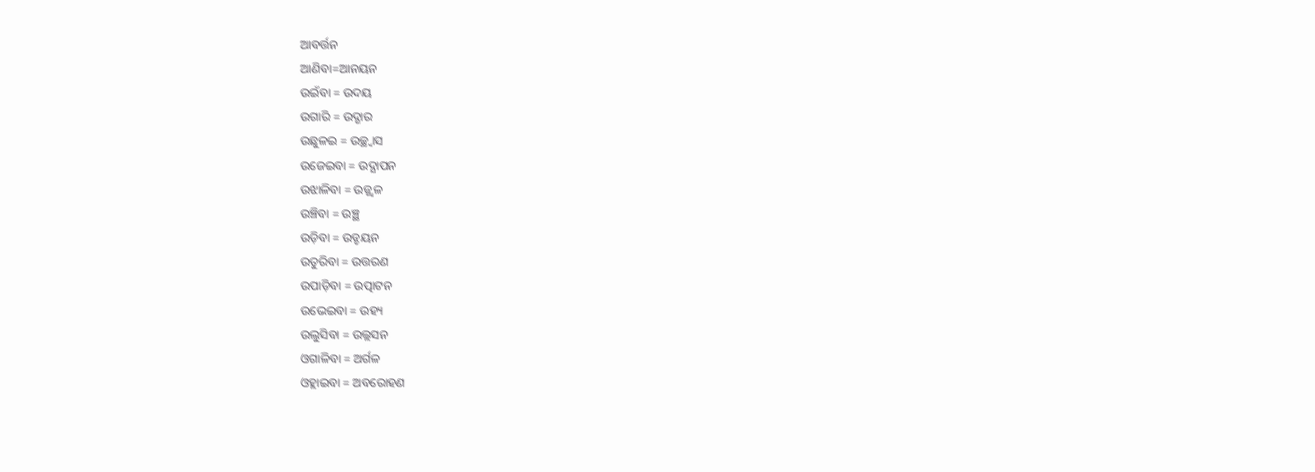ଆବର୍ତ୍ତନ
ଆଣିବା=ଆନୟନ
ଉଇଁବା = ଉଦୟ
ଉଗାରି = ଉଦ୍ଗାର
ଉଛୁଳଇ = ଉଚ୍ଛ୍ୱାସ
ଉଜେଇବା = ଉଦ୍ଯାପନ
ଉଝାଳିବା = ଉଜ୍ଜ୍ୱଳ
ଉଞ୍ଚିବା = ଉଞ୍ଛ
ଉଡ଼ିବା = ଉଡ୍ଡୟନ
ଉତୁରିବା = ଉତ୍ତରଣ
ଉପାଡ଼ିବା = ଉତ୍ପାଟନ
ଉଭେଇବା = ଉହ୍ୟ
ଉଲୁସିବା = ଉଲ୍ଲସନ
ଓଗାଳିବା = ଅର୍ଗଳ
ଓହ୍ଲାଇବା = ଅବରୋହଣ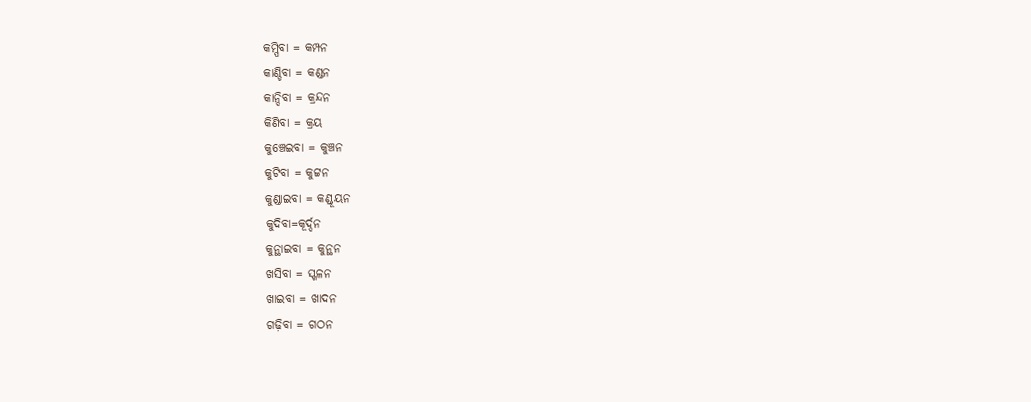କମ୍ପିବା = କମ୍ପନ
କାଣ୍ଡିବା = କଣ୍ଡନ
କାନ୍ଦିବା = କ୍ରନ୍ଦନ
କିଣିବା = କ୍ରୟ
କୁଞ୍ଚେଇବା = କୁଞ୍ଚନ
କୁଟିବା = କୁଟ୍ଟନ
କୁଣ୍ଡାଇବା = କଣ୍ଡୂୟନ
କୁଦିବା=କୂର୍ଦ୍ଦନ
କୁନ୍ଥାଇବା = କୁନ୍ଥନ
ଖସିବା = ସ୍ଖଳନ
ଖାଇବା = ଖାଦନ
ଗଢ଼ିବା = ଗଠନ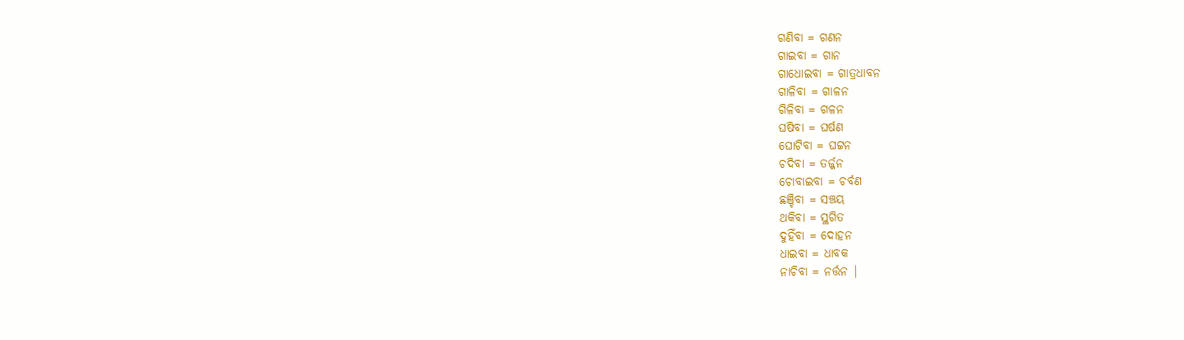ଗଣିବା = ଗଣନ
ଗାଇବା = ଗାନ
ଗାଧୋଇବା = ଗାତ୍ରଧାବନ
ଗାଳିବା = ଗାଳନ
ଗିଳିବା = ଗଳନ
ଘଷିବା = ଘର୍ଷଣ
ଘୋଟିବା = ଘଟ୍ଟନ
ଚଦିବା = ତର୍ଜ୍ଜନ
ଚୋବାଇବା = ଚର୍ବଣ
ଛଞ୍ଚିବା = ସଞ୍ଚୟ
ଥକିବା = ସ୍ଥଗିତ
ଦୁହିଁବା = ଦୋହନ
ଧାଇବା = ଧାବକ
ନାଚିବା = ନର୍ତ୍ତନ |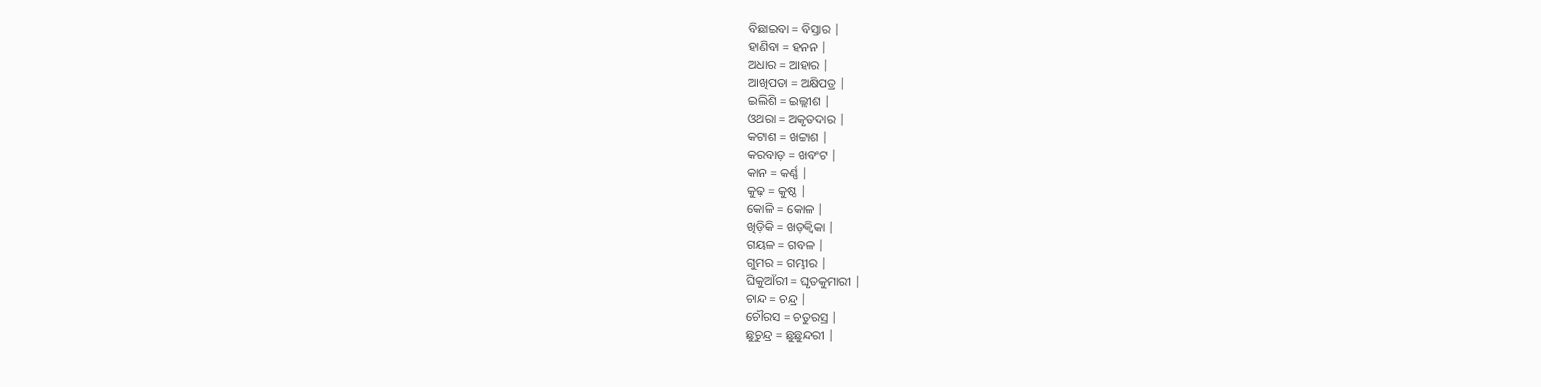ବିଛାଇବା = ବିସ୍ତାର |
ହାଣିବା = ହନନ |
ଅଧାର = ଆହାର |
ଆଖିପତା = ଅକ୍ଷିପତ୍ର |
ଇଲିଶି = ଇଲ୍ଲୀଶ |
ଓଥରା = ଅକୃତଦାର |
କଟାଶ = ଖଟ୍ଟାଶ |
କରବାଡ଼ = ଖବଂଟ |
କାନ = କର୍ଣ୍ଣ |
କୁଢ଼ = କୁଷ୍ଠ |
କୋଳି = କୋଳ |
ଖିଡ଼ିକି = ଖଡ଼କ୍ୱିକା |
ଗୟଳ = ଗବଳ |
ଗୁମର = ଗମ୍ଭୀର |
ଘିକୁଆଁରୀ = ଘୃତକୁମାରୀ |
ଚାନ୍ଦ = ଚନ୍ଦ୍ର |
ଚୌରସ = ଚତୁରସ୍ର |
ଛୁଚୁନ୍ଦ୍ର = ଛୁଛୁନ୍ଦରୀ |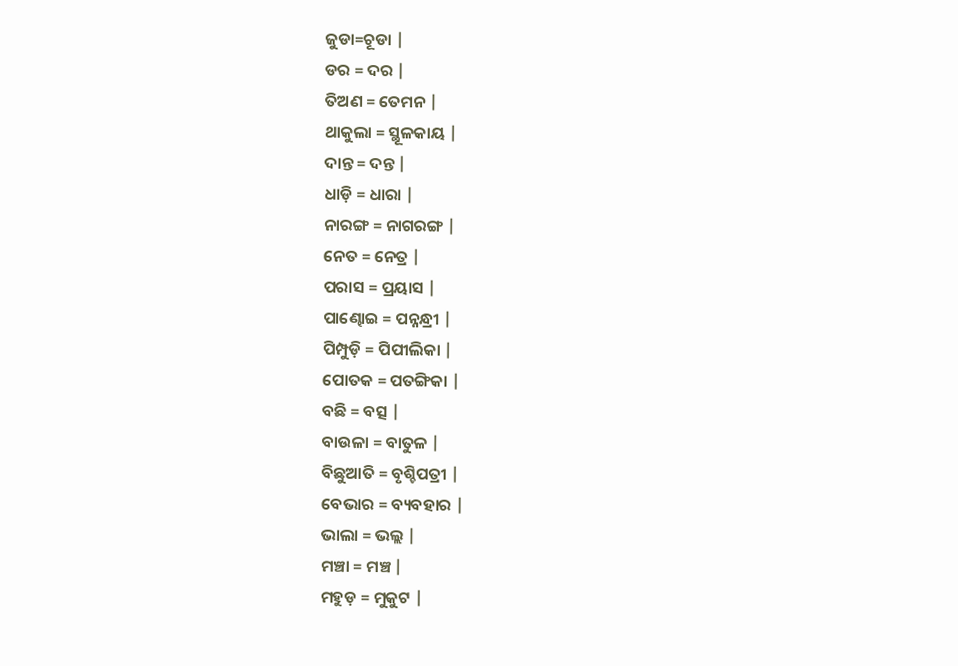ଜୁଡା=ଚୂଡା |
ଡର = ଦର |
ତିଅଣ = ତେମନ |
ଥାକୁଲା = ସ୍ଥୂଳକାୟ |
ଦାନ୍ତ = ଦନ୍ତ |
ଧାଡ଼ି = ଧାରା |
ନାରଙ୍ଗ = ନାଗରଙ୍ଗ |
ନେତ = ନେତ୍ର |
ପରାସ = ପ୍ରୟାସ |
ପାଣ୍ଢୋଇ = ପନ୍ନନ୍ଧ୍ରୀ |
ପିମ୍ପୁଡ଼ି = ପିପୀଲିକା |
ପୋତକ = ପତଙ୍ଗିକା |
ବଛି = ବତ୍ସ |
ବାଉଳା = ବାତୁଳ |
ବିଛୁଆତି = ବୃଶ୍ଚିପତ୍ରୀ |
ବେଭାର = ବ୍ୟବହାର |
ଭାଲା = ଭଲ୍ଲ |
ମଞ୍ଚା = ମଞ୍ଚ |
ମହୁଡ଼ = ମୁକୁଟ |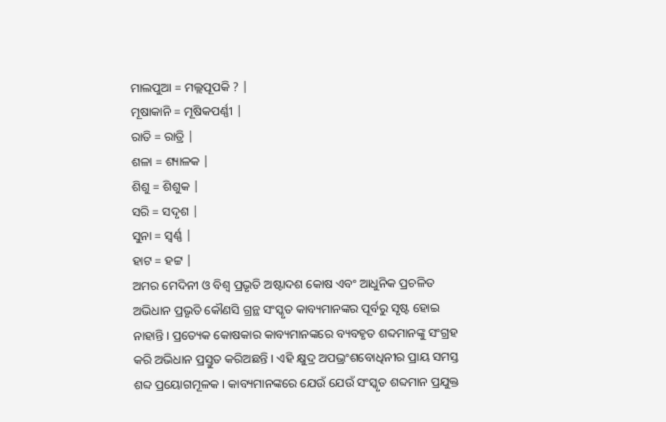ମାଲପୁଆ = ମଲ୍ଲପୂପକି ? |
ମୂଷାକାନି = ମୂଷିକପର୍ଣ୍ଣୀ |
ରାତି = ରାତ୍ରି |
ଶଳା = ଶ୍ୟାଳକ |
ଶିଶୁ = ଶିଶୁକ |
ସରି = ସଦୃଶ |
ସୁନା = ସ୍ୱର୍ଣ୍ଣ |
ହାଟ = ହଟ୍ଟ |
ଅମର ମେଦିନୀ ଓ ବିଶ୍ୱ ପ୍ରଭୃତି ଅଷ୍ଟାଦଶ କୋଷ ଏବଂ ଆଧୁନିକ ପ୍ରଚଳିତ ଅଭିଧାନ ପ୍ରଭୃତି କୌଣସି ଗ୍ରନ୍ଥ ସଂସ୍କୃତ କାବ୍ୟମାନଙ୍କର ପୂର୍ବରୁ ସୃଷ୍ଟ ହୋଇ ନାହାନ୍ତି । ପ୍ରତ୍ୟେକ କୋଷକାର କାବ୍ୟମାନଙ୍କରେ ବ୍ୟବହୃତ ଶବ୍ଦମାନଙ୍କୁ ସଂଗ୍ରହ କରି ଅଭିଧାନ ପ୍ରସ୍ତୁତ କରିଅଛନ୍ତି । ଏହି କ୍ଷୁଦ୍ର ଅପଭ୍ରଂଶବୋଧିନୀର ପ୍ରାୟ ସମସ୍ତ ଶବ୍ଦ ପ୍ରୟୋଗମୂଳକ । କାବ୍ୟମାନଙ୍କରେ ଯେଉଁ ଯେଉଁ ସଂସ୍କୃତ ଶବ୍ଦମାନ ପ୍ରଯୁକ୍ତ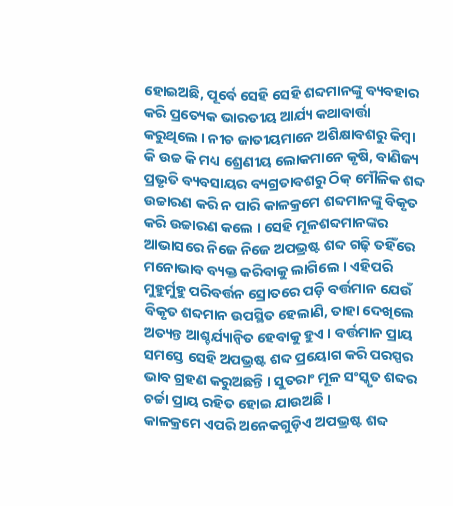ହୋଇଅଛି, ପୂର୍ବେ ସେହି ସେହି ଶବ୍ଦମାନଙ୍କୁ ବ୍ୟବହାର କରି ପ୍ରତ୍ୟେକ ଭାରତୀୟ ଆର୍ଯ୍ୟ କଥାବାର୍ତ୍ତା କରୁଥିଲେ । ନୀଚ ଜାତୀୟମାନେ ଅଶିକ୍ଷାବଶରୁ କିମ୍ବା କି ଉଚ୍ଚ କି ମଧ୍ୟ ଶ୍ରେଣୀୟ ଲୋକମାନେ କୃଷି, ବାଣିଜ୍ୟ ପ୍ରଭୃତି ବ୍ୟବସାୟର ବ୍ୟଗ୍ରତାବଶରୁ ଠିକ୍ ମୌଳିକ ଶବ୍ଦ ଉଚ୍ଚାରଣ କରି ନ ପାରି କାଳକ୍ରମେ ଶବ୍ଦମାନଙ୍କୁ ବିକୃତ କରି ଉଚ୍ଚାରଣ କଲେ । ସେହି ମୂଳଶବ୍ଦମାନଙ୍କର ଆଭାସରେ ନିଜେ ନିଜେ ଅପଭ୍ରଷ୍ଟ ଶବ୍ଦ ଗଢ଼ି ତହିଁରେ ମନୋଭାବ ବ୍ୟକ୍ତ କରିବାକୁ ଲାଗିଲେ । ଏହିପରି ମୁହୁର୍ମୁହୁ ପରିବର୍ତ୍ତନ ସ୍ରୋତରେ ପଡ଼ି ବର୍ତ୍ତମାନ ଯେଉଁ ବିକୃତ ଶବ୍ଦମାନ ଉପସ୍ଥିତ ହେଲାଣି, ତାହା ଦେଖିଲେ ଅତ୍ୟନ୍ତ ଆଶ୍ଚର୍ଯ୍ୟାନ୍ୱିତ ହେବାକୁ ହୁଏ । ବର୍ତ୍ତମାନ ପ୍ରାୟ ସମସ୍ତେ ସେହି ଅପଭ୍ରଷ୍ଟ ଶବ୍ଦ ପ୍ରୟୋଗ କରି ପରସ୍ପର ଭାବ ଗ୍ରହଣ କରୁଅଛନ୍ତି । ସୁତରାଂ ମୂଳ ସଂସ୍କୃତ ଶବ୍ଦର ଚର୍ଚ୍ଚା ପ୍ରାୟ ରହିତ ହୋଇ ଯାଉଅଛି ।
କାଳକ୍ରମେ ଏପରି ଅନେକଗୁଡ଼ିଏ ଅପଭ୍ରଷ୍ଟ ଶବ୍ଦ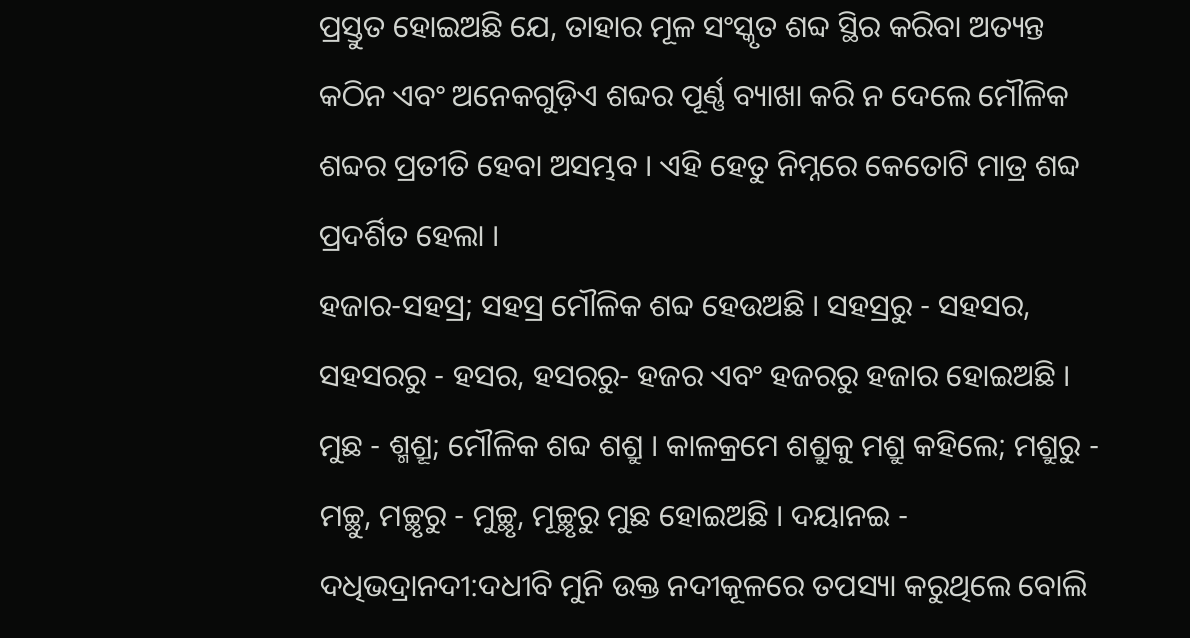ପ୍ରସ୍ତୁତ ହୋଇଅଛି ଯେ, ତାହାର ମୂଳ ସଂସ୍କୃତ ଶବ୍ଦ ସ୍ଥିର କରିବା ଅତ୍ୟନ୍ତ କଠିନ ଏବଂ ଅନେକଗୁଡ଼ିଏ ଶବ୍ଦର ପୂର୍ଣ୍ଣ ବ୍ୟାଖା କରି ନ ଦେଲେ ମୌଳିକ ଶବ୍ଦର ପ୍ରତୀତି ହେବା ଅସମ୍ଭବ । ଏହି ହେତୁ ନିମ୍ନରେ କେତୋଟି ମାତ୍ର ଶବ୍ଦ ପ୍ରଦର୍ଶିତ ହେଲା ।
ହଜାର-ସହସ୍ର; ସହସ୍ର ମୌଳିକ ଶବ୍ଦ ହେଉଅଛି । ସହସ୍ରରୁ - ସହସର, ସହସରରୁ - ହସର, ହସରରୁ- ହଜର ଏବଂ ହଜରରୁ ହଜାର ହୋଇଅଛି । ମୁଛ - ଶ୍ମଶ୍ରୂ; ମୌଳିକ ଶବ୍ଦ ଶଶ୍ରୁ । କାଳକ୍ରମେ ଶଶ୍ରୁକୁ ମଶ୍ରୁ କହିଲେ; ମଶ୍ରୁରୁ - ମଚ୍ଛୁ, ମଚ୍ଛୃରୁ - ମୁଚ୍ଛୃ, ମୂଚ୍ଛୃରୁ ମୁଛ ହୋଇଅଛି । ଦୟାନଇ - ଦଧିଭଦ୍ରାନଦୀ:ଦଧୀବି ମୁନି ଉକ୍ତ ନଦୀକୂଳରେ ତପସ୍ୟା କରୁଥିଲେ ବୋଲି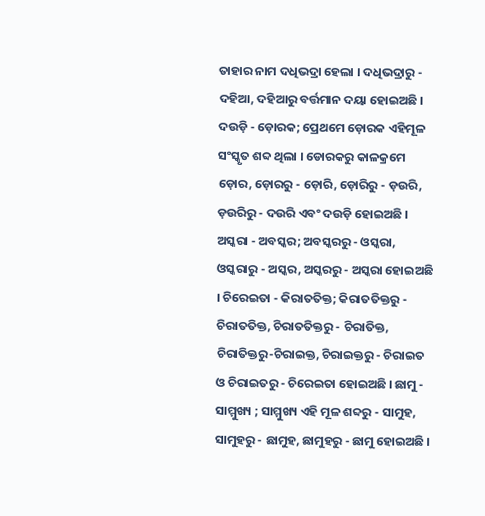ତାହାର ନାମ ଦଧିଭଦ୍ରା ହେଲା । ଦଧିଭଦ୍ରାରୁ - ଦହିଆ, ଦହିଆରୁ ବର୍ତ୍ତମାନ ଦୟା ହୋଇଅଛି । ଦଉଡ଼ି - ଡ଼ୋରକ; ପ୍ରେଥମେ ଡ଼ୋରକ ଏହିମୂଳ ସଂସ୍କୃତ ଶବ୍ଦ ଥିଲା । ଡୋରକରୁ କାଳକ୍ରମେ ଡ଼ୋର, ଡ଼ୋରରୁ - ଡ଼ୋରି, ଡ଼ୋରିରୁ - ଡ଼ଉରି, ଡ଼ଉରିରୁ - ଦଉରି ଏବଂ ଦଉଡ଼ି ହୋଇଅଛି । ଅସ୍କରା - ଅବସ୍କର; ଅବସ୍କରରୁ - ଓସ୍କରା, ଓସ୍କରାରୁ - ଅସ୍କର, ଅସ୍କରରୁ - ଅସ୍କରା ହୋଇଅଛି । ଚିରେଇତା - କିରାତତିକ୍ତ; କିରାତତିକ୍ତରୁ - ଚିରାତତିକ୍ତ, ଚିରାତତିକ୍ତରୁ - ଚିରାତିକ୍ତ, ଚିରାତିକ୍ତରୁ-ଚିରାଇକ୍ତ, ଚିରାଇକ୍ତରୁ - ଚିରାଇତ ଓ ଚିରାଇତରୁ - ଚିରେଇତା ହୋଇଅଛି । ଛାମୁ - ସାମ୍ମୁଖ୍ୟ ; ସାମ୍ମୁଖ୍ୟ ଏହି ମୂଳ ଶବ୍ଦରୁ - ସାମୁହ, ସାମୁହରୁ - ଛାମୁହ, ଛାମୁହରୁ - ଛାମୁ ହୋଇଅଛି ।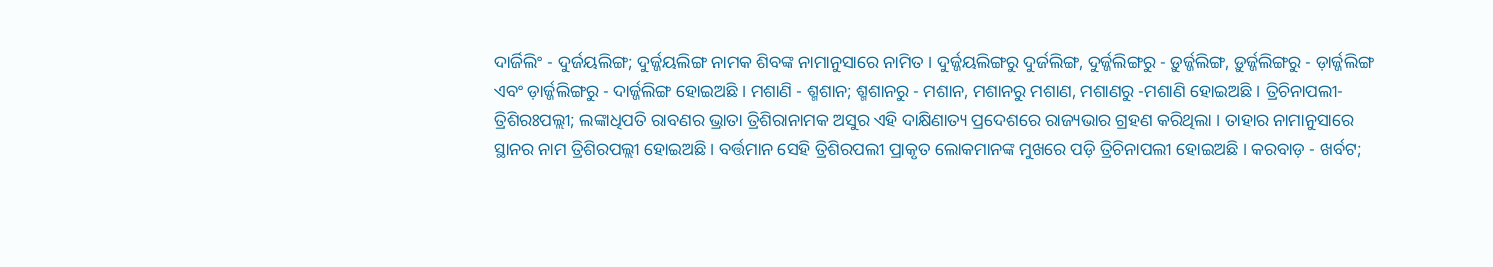ଦାର୍ଜିଲିଂ - ଦୁର୍ଜୟଲିଙ୍ଗ; ଦୁର୍ଜ୍ଜୟଲିଙ୍ଗ ନାମକ ଶିବଙ୍କ ନାମାନୁସାରେ ନାମିତ । ଦୁର୍ଜ୍ଜୟଲିଙ୍ଗରୁ ଦୁର୍ଜଲିଙ୍ଗ, ଦୁର୍ଜ୍ଜଲିଙ୍ଗରୁ - ଡ଼ୁର୍ଜ୍ଜଲିଙ୍ଗ, ଡ଼ୁର୍ଜ୍ଜଲିଙ୍ଗରୁ - ଡ଼ାର୍ଜ୍ଜଲିଙ୍ଗ ଏବଂ ଡ଼ାର୍ଜ୍ଜଲିଙ୍ଗରୁ - ଦାର୍ଜ୍ଜଲିଙ୍ଗ ହୋଇଅଛି । ମଶାଣି - ଶ୍ମଶାନ; ଶ୍ମଶାନରୁ - ମଶାନ, ମଶାନରୁ ମଶାଣ, ମଶାଣରୁ -ମଶାଣି ହୋଇଅଛି । ତ୍ରିଚିନାପଲୀ-ତ୍ରିଶିରଃପଲ୍ଲୀ; ଲଙ୍କାଧିପତି ରାବଣର ଭ୍ରାତା ତ୍ରିଶିରାନାମକ ଅସୁର ଏହି ଦାକ୍ଷିଣାତ୍ୟ ପ୍ରଦେଶରେ ରାଜ୍ୟଭାର ଗ୍ରହଣ କରିଥିଲା । ତାହାର ନାମାନୁସାରେ ସ୍ଥାନର ନାମ ତ୍ରିଶିରପଲ୍ଲୀ ହୋଇଅଛି । ବର୍ତ୍ତମାନ ସେହି ତ୍ରିଶିରପଲୀ ପ୍ରାକୃତ ଲୋକମାନଙ୍କ ମୁଖରେ ପଡ଼ି ତ୍ରିଚିନାପଲୀ ହୋଇଅଛି । କରବାଡ଼ - ଖର୍ବଟ;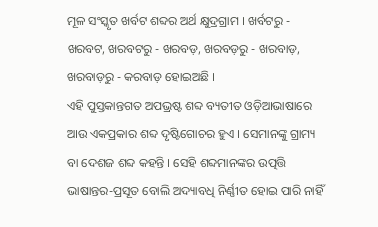ମୂଳ ସଂସ୍କୃତ ଖର୍ବଟ ଶବ୍ଦର ଅର୍ଥ କ୍ଷୁଦ୍ରଗ୍ରାମ । ଖର୍ବଟରୁ - ଖରବଟ, ଖରବଟରୁ - ଖରବଡ଼, ଖରବଡ଼ରୁ - ଖରବାଡ଼, ଖରବାଡ଼ରୁ - କରବାଡ଼ ହୋଇଅଛି ।
ଏହି ପୁସ୍ତକାନ୍ତଗତ ଅପଭ୍ରଷ୍ଟ ଶବ୍ଦ ବ୍ୟତୀତ ଓଡ଼ିଆଭାଷାରେ ଆଉ ଏକପ୍ରକାର ଶବ୍ଦ ଦୃଷ୍ଟିଗୋଚର ହୁଏ । ସେମାନଙ୍କୁ ଗ୍ରାମ୍ୟ ବା ଦେଶଜ ଶବ୍ଦ କହନ୍ତି । ସେହି ଶବ୍ଦମାନଙ୍କର ଉତ୍ପତ୍ତି ଭାଷାନ୍ତର-ପ୍ରସୂତ ବୋଲି ଅଦ୍ୟାବଧି ନିର୍ଣ୍ଣୀତ ହୋଇ ପାରି ନାହିଁ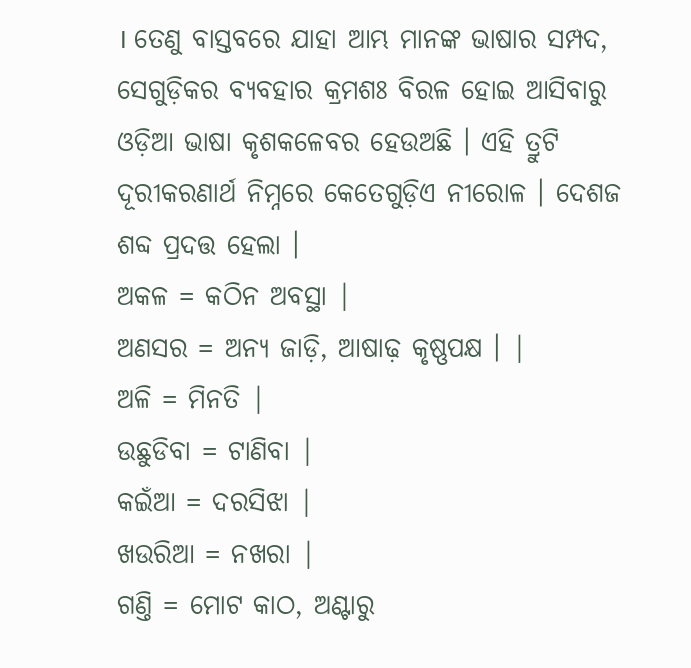। ତେଣୁ ବାସ୍ତବରେ ଯାହା ଆମ୍ଭ ମାନଙ୍କ ଭାଷାର ସମ୍ପଦ, ସେଗୁଡ଼ିକର ବ୍ୟବହାର କ୍ରମଶଃ ବିରଳ ହୋଇ ଆସିବାରୁ ଓଡ଼ିଆ ଭାଷା କୃଶକଳେବର ହେଉଅଛି । ଏହି ତ୍ରୁଟି ଦୂରୀକରଣାର୍ଥ ନିମ୍ନରେ କେତେଗୁଡ଼ିଏ ନୀରୋଳ । ଦେଶଜ ଶବ୍ଦ ପ୍ରଦତ୍ତ ହେଲା ।
ଅକଳ = କଠିନ ଅବସ୍ଥା |
ଅଣସର = ଅନ୍ୟ ଜାଡ଼ି, ଆଷାଢ଼ କୃଷ୍ଣପକ୍ଷ । |
ଅଳି = ମିନତି |
ଉଛୁଡିବା = ଟାଣିବା |
କଇଁଆ = ଦରସିଝା |
ଖଉରିଆ = ନଖରା |
ଗଣ୍ତି = ମୋଟ କାଠ, ଅଣ୍ଟାରୁ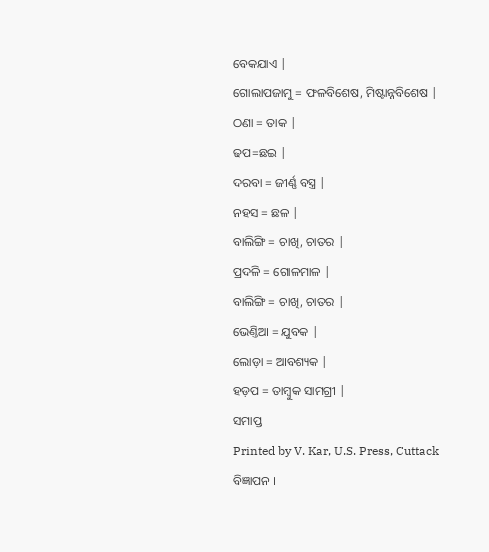ବେକଯାଏ |
ଗୋଲାପଜାମୁ = ଫଳବିଶେଷ, ମିଷ୍ଟାନ୍ନବିଶେଷ |
ଠଣା = ତାକ |
ଢପ=ଛଇ |
ଦରବା = ଜୀର୍ଣ୍ଣ ବସ୍ତ୍ର |
ନହସ = ଛଳ |
ବାଲିଙ୍ଗି = ଚାଖି, ଚାତର |
ପ୍ରଦଳି = ଗୋଳମାଳ |
ବାଲିଙ୍ଗି = ଚାଖି, ଚାତର |
ଭେଣ୍ତିଆ = ଯୁବକ |
ଲୋଡ଼ା = ଆବଶ୍ୟକ |
ହଡ଼ପ = ତାମ୍ବୁକ ସାମଗ୍ରୀ |
ସମାପ୍ତ
Printed by V. Kar, U.S. Press, Cuttack
ବିଜ୍ଞାପନ ।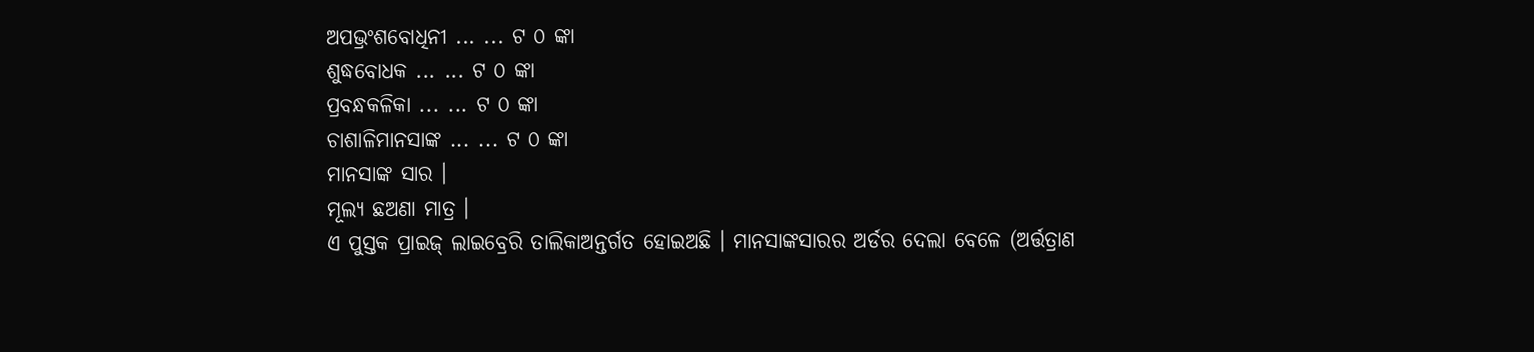ଅପଭ୍ରଂଶବୋଧିନୀ ... ... ଟ ୦ ଙ୍କା
ଶୁଦ୍ଧବୋଧକ ... ... ଟ ୦ ଙ୍କା
ପ୍ରବନ୍ଧକଳିକା ... ... ଟ ୦ ଙ୍କା
ଚାଶାଳିମାନସାଙ୍କ ... ... ଟ ୦ ଙ୍କା
ମାନସାଙ୍କ ସାର ।
ମୂଲ୍ୟ ଛଅଣା ମାତ୍ର ।
ଏ ପୁସ୍ତକ ପ୍ରାଇଜ୍ ଲାଇବ୍ରେରି ତାଲିକାଅନ୍ତର୍ଗତ ହୋଇଅଛି । ମାନସାଙ୍କସାରର ଅର୍ଡର ଦେଲା ବେଳେ (ଅର୍ତ୍ତତ୍ରାଣ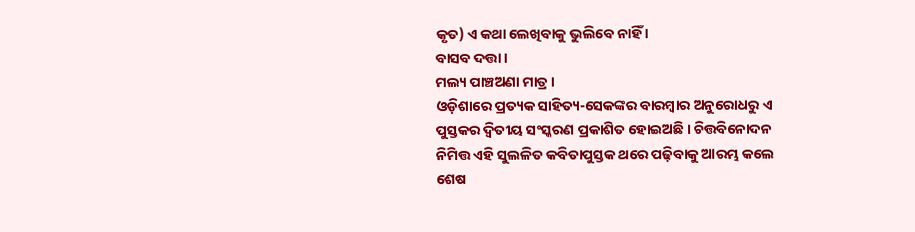କୃତ) ଏ କଥା ଲେଖିବାକୁ ଭୁଲିବେ ନାହିଁ ।
ବାସବ ଦତ୍ତା ।
ମଲ୍ୟ ପାଞ୍ଚଅଣା ମାତ୍ର ।
ଓଡ଼ିଶାରେ ପ୍ରତ୍ୟକ ସାହିତ୍ୟ-ସେକଙ୍କର ବାରମ୍ବାର ଅନୁରୋଧରୁ ଏ ପୁସ୍ତକର ଦ୍ୱିତୀୟ ସଂସ୍କରଣ ପ୍ରକାଶିତ ହୋଇଅଛି । ଚିତ୍ତବିନୋଦନ ନିମିତ୍ତ ଏହି ସୁଲଳିତ କବିତାପୁସ୍ତକ ଥରେ ପଢ଼ିବାକୁ ଆରମ୍ଭ କଲେ ଶେଷ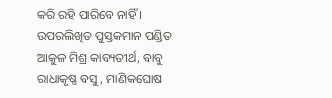କରି ରହି ପାରିବେ ନାହିଁ ।
ଉପରଲିଖିତ ପୁସ୍ତକମାନ ପଣ୍ଡିତ ଆକୁଳ ମିଶ୍ର କାବ୍ୟତୀର୍ଥ, ବାବୁ ରାଧାକୃଷ୍ଣ ବସୁ, ମାଣିକଘୋଷ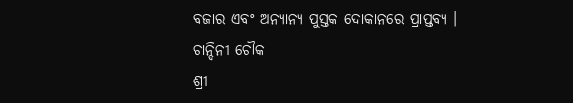ବଜାର ଏବଂ ଅନ୍ୟାନ୍ୟ ପୁସ୍ତକ ଦୋକାନରେ ପ୍ରାପ୍ତବ୍ୟ ।
ଚାନ୍ଦିନୀ ଚୌକ
ଶ୍ରୀ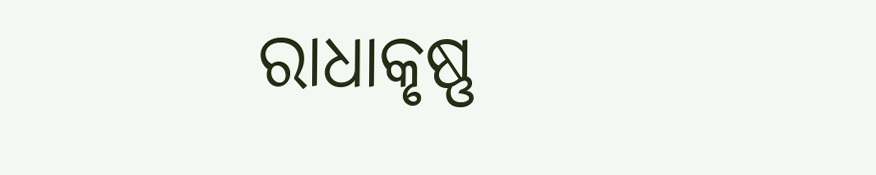ରାଧାକୃଷ୍ଣ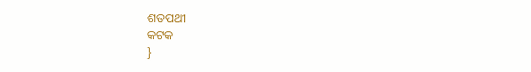ଶତପଥୀ
କଟକ
}